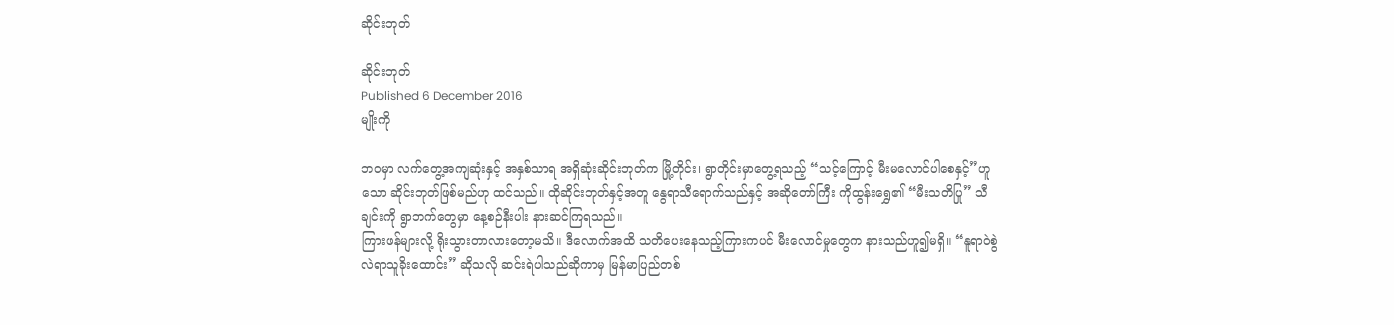ဆိုင်းဘုတ်

ဆိုင်းဘုတ်
Published 6 December 2016
မျိုးကို

ဘဝမှာ လက်တွေ့အကျဆုံးနှင့် အနှစ်သာရ အရှိဆုံးဆိုင်းဘုတ်က မြို့တိုင်း၊ ရွာတိုင်းမှာတွေ့ရသည့် “သင့်ကြောင့် မီးမလောင်ပါစေနှင့်”ဟူသော ဆိုင်းဘုတ်ဖြစ်မည်ဟု ထင်သည်။ ထိုဆိုင်းဘုတ်နှင့်အတူ နွေရာသီရောက်သည်နှင့် အဆိုတော်ကြီး ကိုထွန်းရွှေ၏ “မီးသတိပြု” သီချင်းကို ရွာဘက်တွေမှာ နေ့စဉ်နီးပါး နားဆင်ကြရသည်။
ကြားဖန်များလို့ ရိုးသွားတာလားတော့မသိ။ ဒီလောက်အထိ သတိပေးနေသည့်ကြားကပင် မီးလောင်မှုတွေက နားသည်ဟူ၍မရှိ။ “နူရာဝဲစွဲ လဲရာသူခိုးထောင်း” ဆိုသလို ဆင်းရဲပါသည်ဆိုကာမှ မြန်မာပြည်တစ်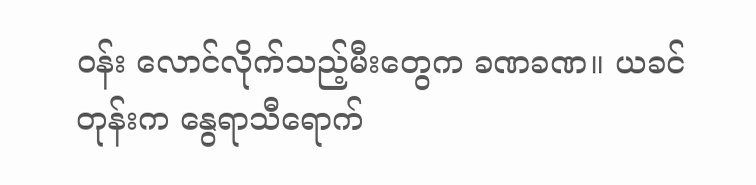ဝန်း လောင်လိုက်သည့်မီးတွေက ခဏခဏ။ ယခင်တုန်းက နွေရာသီရောက်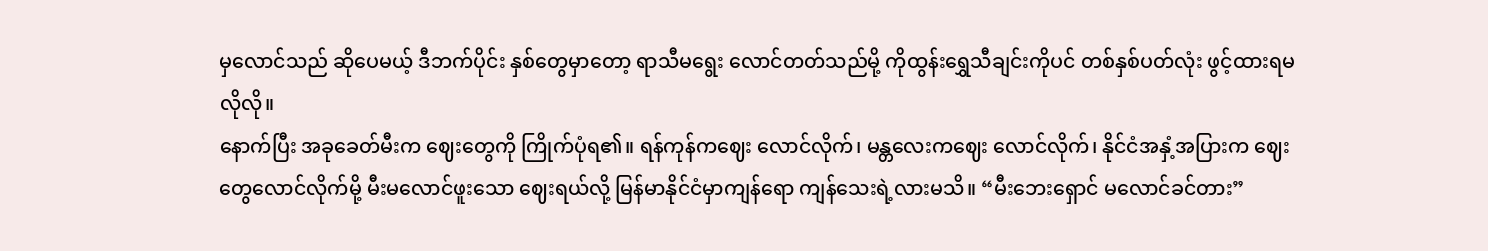မှလောင်သည် ဆိုပေမယ့် ဒီဘက်ပိုင်း နှစ်တွေမှာတော့ ရာသီမရွေး လောင်တတ်သည်မို့ ကိုထွန်းရွှေသီချင်းကိုပင် တစ်နှစ်ပတ်လုံး ဖွင့်ထားရမလိုလို။
နောက်ပြီး အခုခေတ်မီးက ဈေးတွေကို ကြိုက်ပုံရ၏။ ရန်ကုန်ကဈေး လောင်လိုက်၊ မန္တလေးကဈေး လောင်လိုက်၊ နိုင်ငံအနှံ့အပြားက ဈေးတွေလောင်လိုက်မို့ မီးမလောင်ဖူးသော ဈေးရယ်လို့ မြန်မာနိုင်ငံမှာကျန်ရော ကျန်သေးရဲ့လားမသိ။ “မီးဘေးရှောင် မလောင်ခင်တား”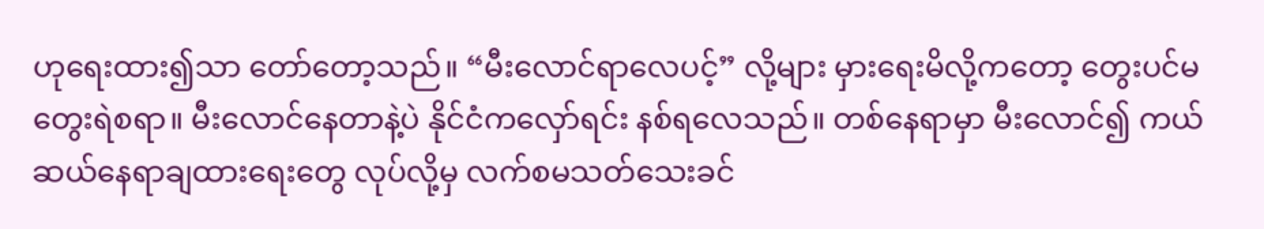ဟုရေးထား၍သာ တော်တော့သည်။ “မီးလောင်ရာလေပင့်” လို့များ မှားရေးမိလို့ကတော့ တွေးပင်မတွေးရဲစရာ။ မီးလောင်နေတာနဲ့ပဲ နိုင်ငံကလှော်ရင်း နစ်ရလေသည်။ တစ်နေရာမှာ မီးလောင်၍ ကယ်ဆယ်နေရာချထားရေးတွေ လုပ်လို့မှ လက်စမသတ်သေးခင်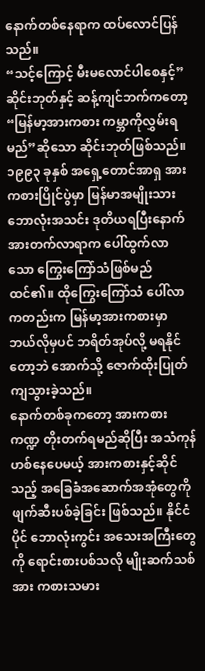နောက်တစ်နေရာက ထပ်လောင်ပြန်သည်။
“သင့်ကြောင့် မီးမလောင်ပါစေနှင့်”ဆိုင်းဘုတ်နှင့် ဆန့်ကျင်ဘက်ကတော့ “မြန်မာ့အားကစား ကမ္ဘာကိုလွှမ်းရမည်”ဆိုသော ဆိုင်းဘုတ်ဖြစ်သည်။ ၁၉၉၃ ခုနှစ် အရှေ့တောင်အာရှ အားကစားပြိုင်ပွဲမှာ မြန်မာအမျိုးသား ဘောလုံးအသင်း ဒုတိယရပြီးနောက် အားတက်လာရာက ပေါ်ထွက်လာသော ကြွေးကြော်သံဖြစ်မည် ထင်၏။ ထိုကြွေးကြော်သံ ပေါ်လာကတည်းက မြန်မာ့အားကစားမှာ ဘယ်လိုမှပင် ဘရိတ်အုပ်လို့ မရနိုင်တော့ဘဲ အောက်သို့ ဇောက်ထိုးပြုတ်ကျသွားခဲ့သည်။
နောက်တစ်ခုကတော့ အားကစားကဏ္ဍ တိုးတက်ရမည်ဆိုပြီး အသံကုန်ဟစ်နေပေမယ့် အားကစားနှင့်ဆိုင်သည့် အခြေခံအဆောက်အအုံတွေကို ဖျက်ဆီးပစ်ခဲ့ခြင်း ဖြစ်သည်။ နိုင်ငံပိုင် ဘောလုံးကွင်း အသေးအကြီးတွေကို ရောင်းစားပစ်သလို မျိုးဆက်သစ်အား ကစားသမား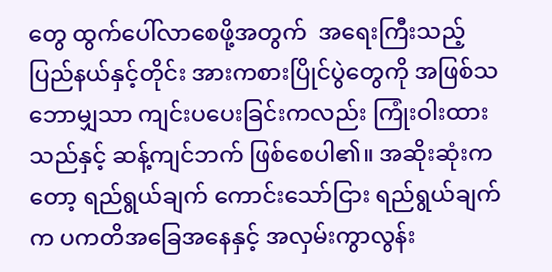တွေ ထွက်ပေါ်လာစေဖို့အတွက်  အရေးကြီးသည့် ပြည်နယ်နှင့်တိုင်း အားကစားပြိုင်ပွဲတွေကို အဖြစ်သဘောမျှသာ ကျင်းပပေးခြင်းကလည်း ကြုံးဝါးထားသည်နှင့် ဆန့်ကျင်ဘက် ဖြစ်စေပါ၏။ အဆိုးဆုံးကတော့ ရည်ရွယ်ချက် ကောင်းသော်ငြား ရည်ရွယ်ချက်က ပကတိအခြေအနေနှင့် အလှမ်းကွာလွန်း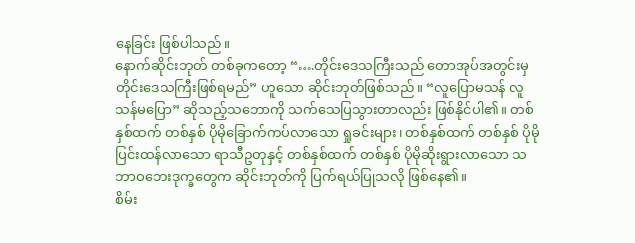နေခြင်း ဖြစ်ပါသည်။
နောက်ဆိုင်းဘုတ် တစ်ခုကတော့ “….တိုင်းဒေသကြီးသည် တောအုပ်အတွင်းမှ တိုင်းဒေသကြီးဖြစ်ရမည်” ဟူသော ဆိုင်းဘုတ်ဖြစ်သည်။ “လူပြောမသန် လူသန်မပြော” ဆိုသည့်သဘောကို သက်သေပြသွားတာလည်း ဖြစ်နိုင်ပါ၏။ တစ်နှစ်ထက် တစ်နှစ် ပိုမိုခြောက်ကပ်လာသော ရှုခင်းများ၊ တစ်နှစ်ထက် တစ်နှစ် ပိုမိုပြင်းထန်လာသော ရာသီဥတုနှင့် တစ်နှစ်ထက် တစ်နှစ် ပိုမိုဆိုးရွားလာသော သဘာဝဘေးဒုက္ခတွေက ဆိုင်းဘုတ်ကို ပြက်ရယ်ပြုသလို ဖြစ်နေ၏။
စိမ်း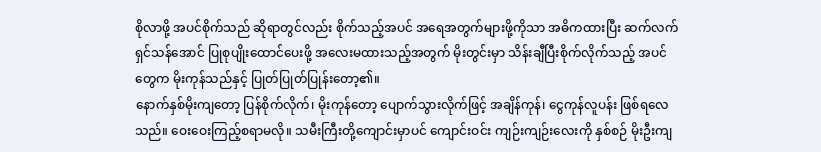စိုလာဖို့ အပင်စိုက်သည် ဆိုရာတွင်လည်း စိုက်သည့်အပင် အရေအတွက်များဖို့ကိုသာ အဓိကထားပြီး ဆက်လက်ရှင်သန်အောင် ပြုစုပျိုးထောင်ပေးဖို့ အလေးမထားသည့်အတွက် မိုးတွင်းမှာ သိန်းချီပြီးစိုက်လိုက်သည့် အပင်တွေက မိုးကုန်သည်နှင့် ပြုတ်ပြုတ်ပြုန်းတော့၏။
နောက်နှစ်မိုးကျတော့ ပြန်စိုက်လိုက်၊ မိုးကုန်တော့ ပျောက်သွားလိုက်ဖြင့် အချိန်ကုန်၊ ငွေကုန်လူပန်း ဖြစ်ရလေသည်။ ဝေးဝေးကြည့်စရာမလို။ သမီးကြီးတို့ကျောင်းမှာပင် ကျောင်းဝင်း ကျဉ်းကျဉ်းလေးကို နှစ်စဉ် မိုးဦးကျ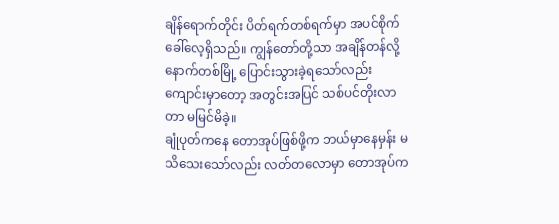ချိန်ရောက်တိုင်း ပိတ်ရက်တစ်ရက်မှာ အပင်စိုက်ခေါ်လေ့ရှိသည်။ ကျွန်တော်တို့သာ အချိန်တန်လို့ နောက်တစ်မြို့ ပြောင်းသွားခဲ့ရသော်လည်း ကျောင်းမှာတော့ အတွင်းအပြင် သစ်ပင်တိုးလာတာ မမြင်မိခဲ့။
ချုံပုတ်ကနေ တောအုပ်ဖြစ်ဖို့က ဘယ်မှာနေမှန်း မသိသေးသော်လည်း လတ်တလောမှာ တောအုပ်က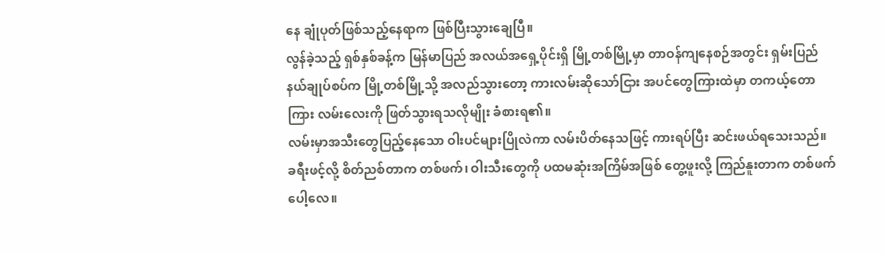နေ ချုံပုတ်ဖြစ်သည့်နေရာက ဖြစ်ပြီးသွားချေပြီ။
လွန်ခဲ့သည့် ရှစ်နှစ်ခန့်က မြန်မာပြည် အလယ်အရှေ့ပိုင်းရှိ မြို့တစ်မြို့မှာ တာဝန်ကျနေစဉ်အတွင်း ရှမ်းပြည်နယ်ချုပ်စပ်က မြို့တစ်မြို့သို့ အလည်သွားတော့ ကားလမ်းဆိုသော်ငြား အပင်တွေကြားထဲမှာ တကယ့်တောကြား လမ်းလေးကို ဖြတ်သွားရသလိုမျိုး ခံစားရ၏။
လမ်းမှာအသီးတွေပြည့်နေသော ဝါးပင်များပြိုလဲကာ လမ်းပိတ်နေသဖြင့် ကားရပ်ပြီး ဆင်းဖယ်ရသေးသည်။ ခရီးဖင့်လို့ စိတ်ညစ်တာက တစ်ဖက်၊ ဝါးသီးတွေကို ပထမဆုံးအကြိမ်အဖြစ် တွေ့ဖူးလို့ ကြည်နူးတာက တစ်ဖက်ပေါ့လေ။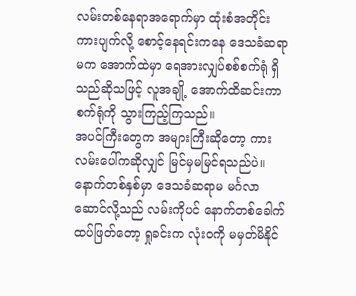လမ်းတစ်နေရာအရောက်မှာ ထုံးစံအတိုင်း ကားပျက်လို့ စောင့်နေရင်းကနေ ဒေသခံဆရာမက အောက်ထဲမှာ ရေအားလျှပ်စစ်စက်ရုံ ရှိသည်ဆိုသဖြင့် လူအချို့ အောက်ထိဆင်းကာ စက်ရုံကို သွားကြည့်ကြသည်။
အပင်ကြီးတွေက အများကြီးဆိုတော့ ကားလမ်းပေါ်ကဆိုလျှင် မြင်မှမမြင်ရသည်ပဲ။ နောက်တစ်နှစ်မှာ ဒေသခံဆရာမ မင်္ဂလာဆောင်လို့သည် လမ်းကိုပင် နောက်တစ်ခေါက် ထပ်ဖြတ်တော့ ရှုခင်းက လုံးဝကို မမှတ်မိနိုင်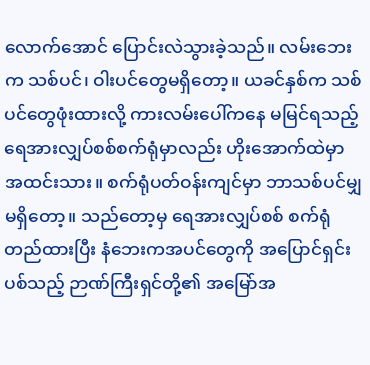လောက်အောင် ပြောင်းလဲသွားခဲ့သည်။ လမ်းဘေးက သစ်ပင်၊ ဝါးပင်တွေမရှိတော့။ ယခင်နှစ်က သစ်ပင်တွေဖုံးထားလို့ ကားလမ်းပေါ်ကနေ မမြင်ရသည့် ရေအားလျှပ်စစ်စက်ရုံမှာလည်း ဟိုးအောက်ထဲမှာ အထင်းသား။ စက်ရုံပတ်ဝန်းကျင်မှာ ဘာသစ်ပင်မျှ မရှိတော့။ သည်တော့မှ ရေအားလျှပ်စစ် စက်ရုံတည်ထားပြီး နံဘေးကအပင်တွေကို အပြောင်ရှင်းပစ်သည့် ဉာဏ်ကြီးရှင်တို့၏ အမြော်အ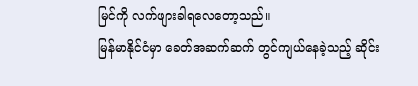မြင်ကို လက်ဖျားခါရလေတော့သည်။
မြန်မာနိုင်ငံမှာ ခေတ်အဆက်ဆက် တွင်ကျယ်နေခဲ့သည့် ဆိုင်း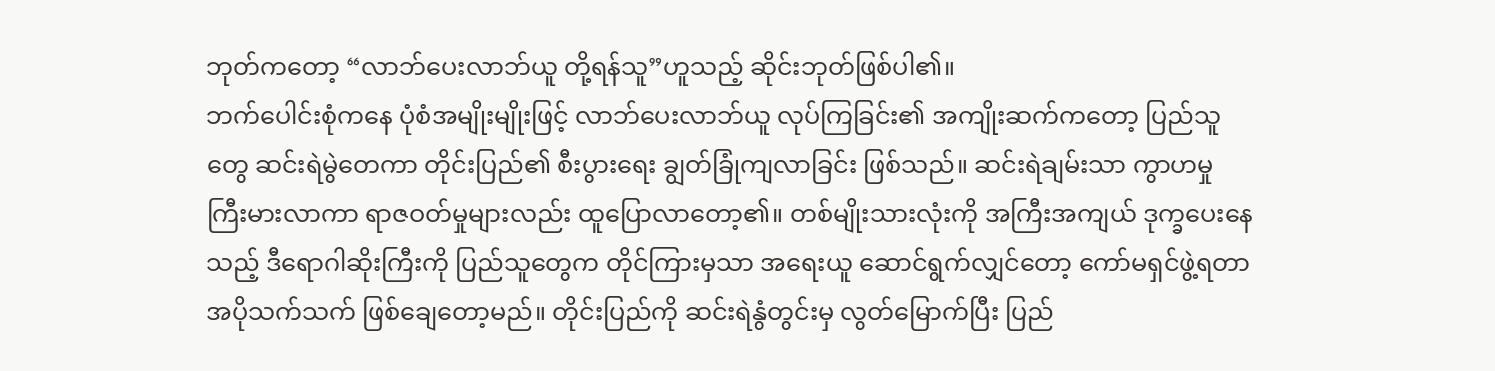ဘုတ်ကတော့ “လာဘ်ပေးလာဘ်ယူ တို့ရန်သူ”ဟူသည့် ဆိုင်းဘုတ်ဖြစ်ပါ၏။
ဘက်ပေါင်းစုံကနေ ပုံစံအမျိုးမျိုးဖြင့် လာဘ်ပေးလာဘ်ယူ လုပ်ကြခြင်း၏ အကျိုးဆက်ကတော့ ပြည်သူတွေ ဆင်းရဲမွဲတေကာ တိုင်းပြည်၏ စီးပွားရေး ချွတ်ခြုံကျလာခြင်း ဖြစ်သည်။ ဆင်းရဲချမ်းသာ ကွာဟမှု ကြီးမားလာကာ ရာဇဝတ်မှုများလည်း ထူပြောလာတော့၏။ တစ်မျိုးသားလုံးကို အကြီးအကျယ် ဒုက္ခပေးနေသည့် ဒီရောဂါဆိုးကြီးကို ပြည်သူတွေက တိုင်ကြားမှသာ အရေးယူ ဆောင်ရွက်လျှင်တော့ ကော်မရှင်ဖွဲ့ရတာ အပိုသက်သက် ဖြစ်ချေတော့မည်။ တိုင်းပြည်ကို ဆင်းရဲနွံတွင်းမှ လွတ်မြောက်ပြီး ပြည်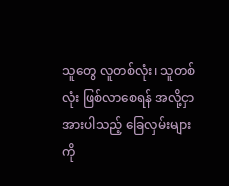သူတွေ လူတစ်လုံး၊ သူတစ်လုံး ဖြစ်လာစေရန် အလို့ငှာ အားပါသည့် ခြေလှမ်းများကို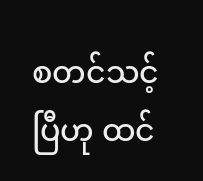စတင်သင့်ပြီဟု ထင်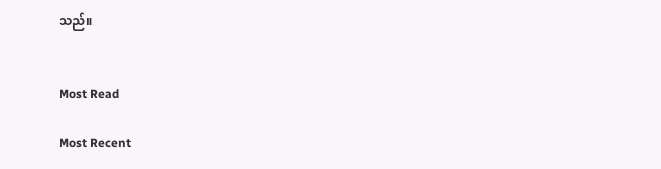သည်။


Most Read

Most Recent